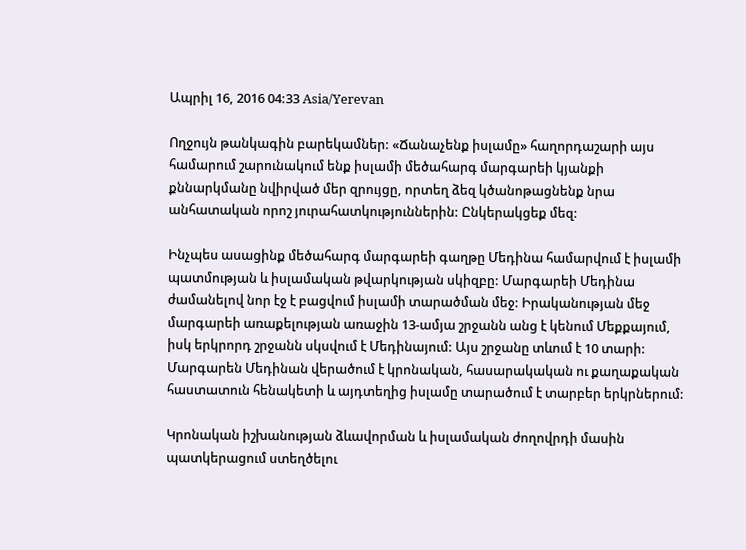Ապրիլ 16, 2016 04:33 Asia/Yerevan

Ողջույն թանկագին բարեկամներ: «Ճանաչենք իսլամը» հաղորդաշարի այս համարում շարունակում ենք իսլամի մեծահարգ մարգարեի կյանքի քննարկմանը նվիրված մեր զրույցը, որտեղ ձեզ կծանոթացնենք նրա անհատական որոշ յուրահատկություններին: Ընկերակցեք մեզ:

Ինչպես ասացինք մեծահարգ մարգարեի գաղթը Մեդինա համարվում է իսլամի պատմության և իսլամական թվարկության սկիզբը: Մարգարեի Մեդինա ժամանելով նոր էջ է բացվում իսլամի տարածման մեջ: Իրականության մեջ մարգարեի առաքելության առաջին 13-ամյա շրջանն անց է կենում Մեքքայում, իսկ երկրորդ շրջանն սկսվում է Մեդինայում: Այս շրջանը տևում է 10 տարի: Մարգարեն Մեդինան վերածում է կրոնական, հասարակական ու քաղաքական հաստատուն հենակետի և այդտեղից իսլամը տարածում է տարբեր երկրներում:

Կրոնական իշխանության ձևավորման և իսլամական ժողովրդի մասին պատկերացում ստեղծելու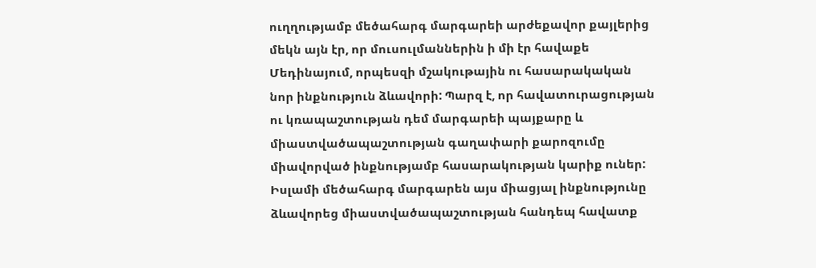ուղղությամբ մեծահարգ մարգարեի արժեքավոր քայլերից մեկն այն էր, որ մուսուլմաններին ի մի էր հավաքե Մեդինայում, որպեսզի մշակութային ու հասարակական նոր ինքնություն ձևավորի: Պարզ է, որ հավատուրացության ու կռապաշտության դեմ մարգարեի պայքարը և միաստվածապաշտության գաղափարի քարոզումը միավորված ինքնությամբ հասարակության կարիք ուներ: Իսլամի մեծահարգ մարգարեն այս միացյալ ինքնությունը ձևավորեց միաստվածապաշտության հանդեպ հավատք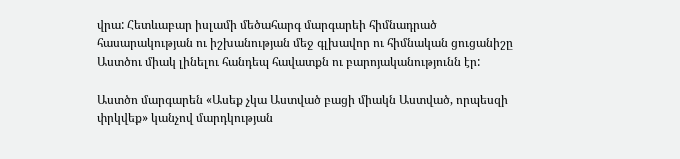վրա: Հետևաբար իսլամի մեծահարգ մարգարեի հիմնադրած հասարակության ու իշխանության մեջ գլխավոր ու հիմնական ցուցանիշը Աստծու միակ լինելու հանդեպ հավատքն ու բարոյականությունն էր:

Աստծո մարգարեն «Ասեք չկա Աստված բացի միակն Աստված, որպեսզի փրկվեք» կանչով մարդկության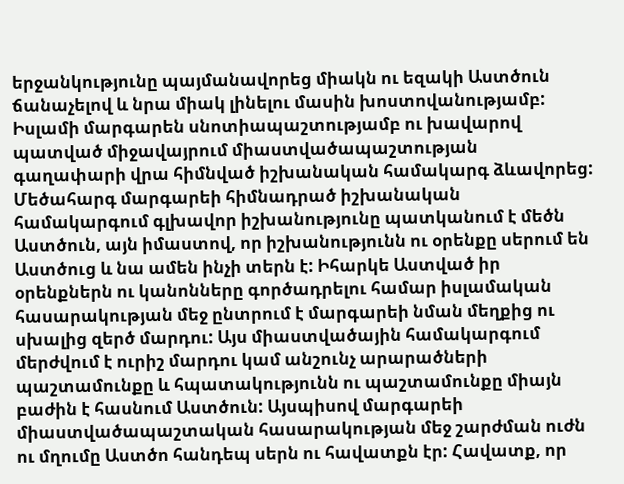երջանկությունը պայմանավորեց միակն ու եզակի Աստծուն ճանաչելով և նրա միակ լինելու մասին խոստովանությամբ: Իսլամի մարգարեն սնոտիապաշտությամբ ու խավարով պատված միջավայրում միաստվածապաշտության գաղափարի վրա հիմնված իշխանական համակարգ ձևավորեց: Մեծահարգ մարգարեի հիմնադրած իշխանական համակարգում գլխավոր իշխանությունը պատկանում է մեծն Աստծուն, այն իմաստով, որ իշխանությունն ու օրենքը սերում են Աստծուց և նա ամեն ինչի տերն է: Իհարկե Աստված իր օրենքներն ու կանոնները գործադրելու համար իսլամական հասարակության մեջ ընտրում է մարգարեի նման մեղքից ու սխալից զերծ մարդու: Այս միաստվածային համակարգում մերժվում է ուրիշ մարդու կամ անշունչ արարածների պաշտամունքը և հպատակությունն ու պաշտամունքը միայն բաժին է հասնում Աստծուն: Այսպիսով մարգարեի միաստվածապաշտական հասարակության մեջ շարժման ուժն ու մղումը Աստծո հանդեպ սերն ու հավատքն էր: Հավատք, որ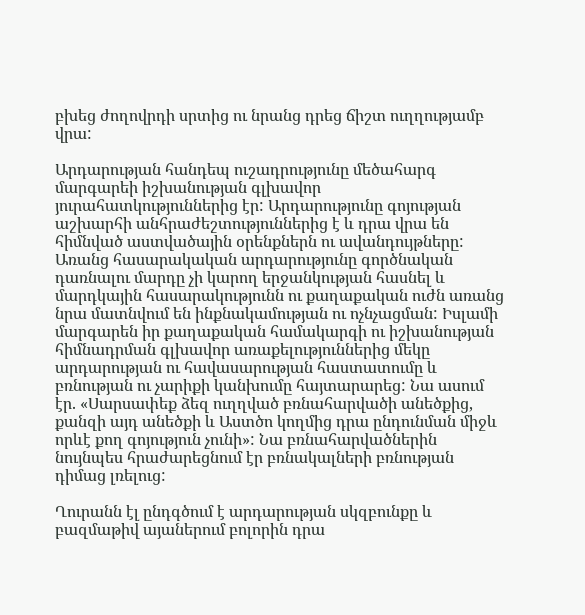բխեց ժողովրդի սրտից ու նրանց դրեց ճիշտ ուղղությամբ վրա:

Արդարության հանդեպ ուշադրությունը մեծահարգ մարգարեի իշխանության գլխավոր յուրահատկություններից էր: Արդարությունը գոյության աշխարհի անհրաժեշտություններից է և դրա վրա են հիմնված աստվածային օրենքներն ու ավանդույթները: Առանց հասարակական արդարությունը գործնական դառնալու մարդը չի կարող երջանկության հասնել և մարդկային հասարակությունն ու քաղաքական ուժն առանց նրա մատնվում են ինքնակամության ու ոչնչացման: Իսլամի մարգարեն իր քաղաքական համակարգի ու իշխանության հիմնադրման գլխավոր առաքելություններից մեկը արդարության ու հավասարության հաստատումը և բռնության ու չարիքի կանխումը հայտարարեց: Նա ասում էր. «Սարսափեք ձեզ ուղղված բռնահարվածի անեծքից, քանզի այդ անեծքի և Աստծո կողմից դրա ընդունման միջև որևէ քող գոյություն չունի»: Նա բռնահարվածներին նույնպես հրաժարեցնում էր բռնակալների բռնության դիմաց լռելուց:

Ղուրանն էլ ընդգծում է արդարության սկզբունքը և բազմաթիվ այաներում բոլորին դրա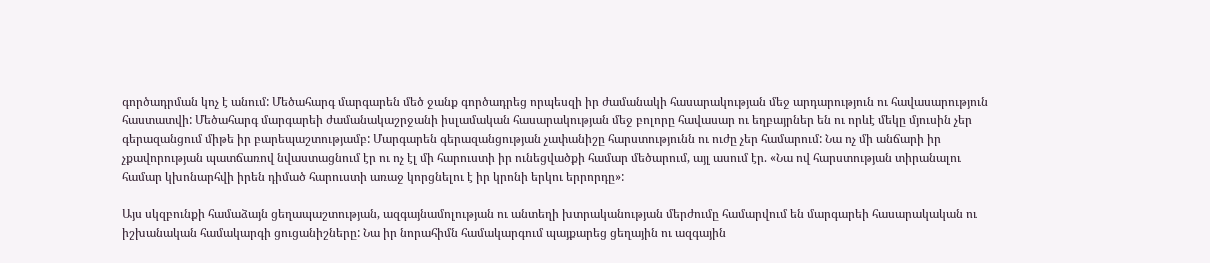գործադրման կոչ է անում: Մեծահարգ մարգարեն մեծ ջանք գործադրեց որպեսզի իր ժամանակի հասարակության մեջ արդարություն ու հավասարություն հաստատվի: Մեծահարգ մարգարեի ժամանակաշրջանի իսլամական հասարակության մեջ բոլորը հավասար ու եղբայրներ են ու որևէ մեկը մյուսին չեր գերազանցում միթե իր բարեպաշտությամբ: Մարգարեն գերազանցության չափանիշը հարստությունն ու ուժը չեր համարում: Նա ոչ մի անճարի իր չքավորության պատճառով նվաստացնում էր ու ոչ էլ մի հարուստի իր ունեցվածքի համար մեծարում, այլ ասում էր. «Նա ով հարստության տիրանալու համար կխոնարհվի իրեն դիմած հարուստի առաջ կորցնելու է իր կրոնի երկու երրորդը»:

Այս սկզբունքի համաձայն ցեղապաշտության, ազգայնամոլության ու անտեղի խտրականության մերժումը համարվում են մարգարեի հասարակական ու իշխանական համակարգի ցուցանիշները: Նա իր նորահիմն համակարգում պայքարեց ցեղային ու ազգային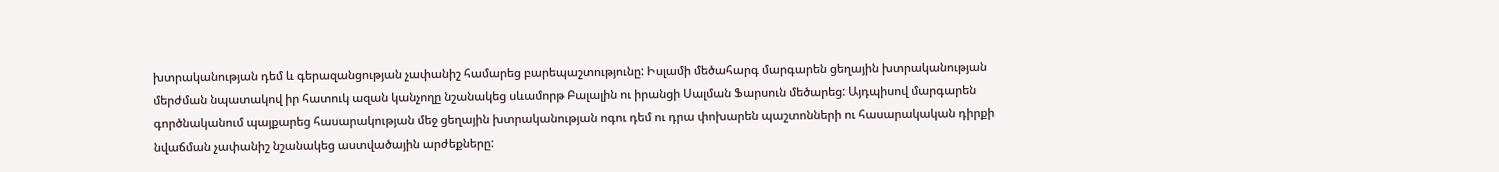խտրականության դեմ և գերազանցության չափանիշ համարեց բարեպաշտությունը: Իսլամի մեծահարգ մարգարեն ցեղային խտրականության մերժման նպատակով իր հատուկ ազան կանչողը նշանակեց սևամորթ Բալալին ու իրանցի Սալման Ֆարսուն մեծարեց: Այդպիսով մարգարեն գործնականում պայքարեց հասարակության մեջ ցեղային խտրականության ոգու դեմ ու դրա փոխարեն պաշտոնների ու հասարակական դիրքի նվաճման չափանիշ նշանակեց աստվածային արժեքները: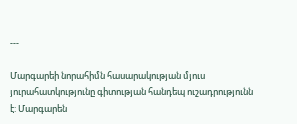---

Մարգարեի նորահիմն հասարակության մյուս յուրահատկությունը գիտության հանդեպ ուշադրությունն է: Մարգարեն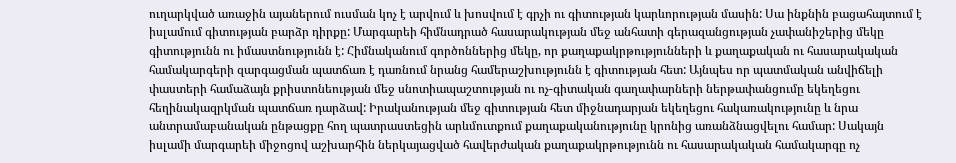ուղարկված առաջին այաներում ուսման կոչ է արվում և խոսվում է գրչի ու գիտության կարևորության մասին: Սա ինքնին բացահայտում է իսլամում գիտության բարձր դիրքը: Մարգարեի հիմնադրած հասարակության մեջ անհատի գերազանցության չափանիշերից մեկը գիտությունն ու իմաստնությունն է: Հիմնականում գործոններից մեկը, որ քաղաքակրթությունների և քաղաքական ու հասարակական համակարգերի զարգացման պատճառ է դառնում նրանց համերաշխությունն է գիտության հետ: Այնպես որ պատմական անվիճելի փաստերի համաձայն քրիստոնեության մեջ սնոտիապաշտության ու ոչ-գիտական գաղափարների ներթափանցումը եկեղեցու հեղինակազրկման պատճառ դարձավ: Իրականության մեջ գիտության հետ միջնադարյան եկեղեցու հակառակությունը և նրա անտրամաբանական ընթացքը հող պատրաստեցին արևմուտքում քաղաքականությունը կրոնից առանձնացվելու համար: Սակայն իսլամի մարգարեի միջոցով աշխարհին ներկայացված հավերժական քաղաքակրթությունն ու հասարակական համակարգը ոչ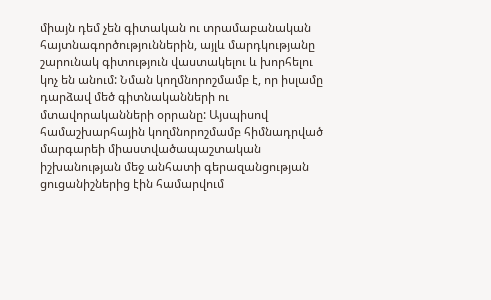միայն դեմ չեն գիտական ու տրամաբանական հայտնագործություններին, այլև մարդկությանը շարունակ գիտություն վաստակելու և խորհելու կոչ են անում: Նման կողմնորոշմամբ է, որ իսլամը դարձավ մեծ գիտնականների ու մտավորականների օրրանը: Այսպիսով համաշխարհային կողմնորոշմամբ հիմնադրված մարգարեի միաստվածապաշտական իշխանության մեջ անհատի գերազանցության ցուցանիշներից էին համարվում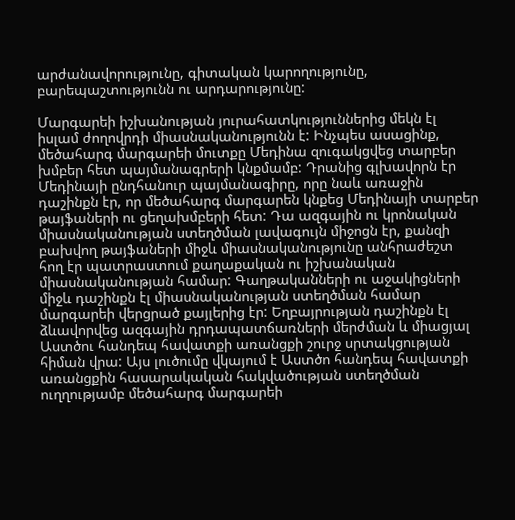արժանավորությունը, գիտական կարողությունը, բարեպաշտությունն ու արդարությունը:

Մարգարեի իշխանության յուրահատկություններից մեկն էլ իսլամ ժողովրդի միասնականությունն է: Ինչպես ասացինք, մեծահարգ մարգարեի մուտքը Մեդինա զուգակցվեց տարբեր խմբեր հետ պայմանագրերի կնքմամբ: Դրանից գլխավորն էր Մեդինայի ընդհանուր պայմանագիրը, որը նաև առաջին դաշինքն էր, որ մեծահարգ մարգարեն կնքեց Մեդինայի տարբեր թայֆաների ու ցեղախմբերի հետ: Դա ազգային ու կրոնական միասնականության ստեղծման լավագույն միջոցն էր, քանզի բախվող թայֆաների միջև միասնականությունը անհրաժեշտ հող էր պատրաստում քաղաքական ու իշխանական միասնականության համար: Գաղթականների ու աջակիցների միջև դաշինքն էլ միասնականության ստեղծման համար մարգարեի վերցրած քայլերից էր: Եղբայրության դաշինքն էլ ձևավորվեց ազգային դրդապատճառների մերժման և միացյալ Աստծու հանդեպ հավատքի առանցքի շուրջ սրտակցության հիման վրա: Այս լուծումը վկայում է Աստծո հանդեպ հավատքի առանցքին հասարակական հակվածության ստեղծման ուղղությամբ մեծահարգ մարգարեի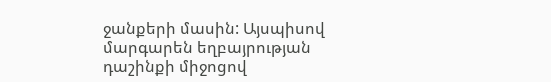ջանքերի մասին: Այսպիսով մարգարեն եղբայրության դաշինքի միջոցով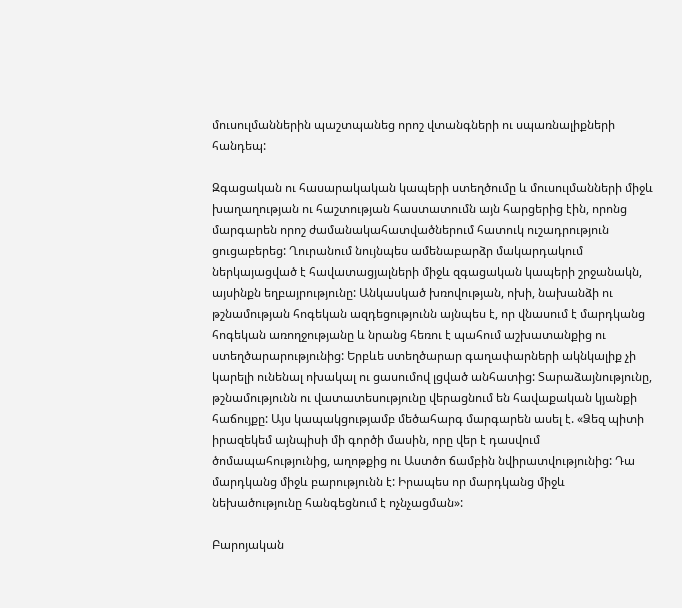մուսուլմաններին պաշտպանեց որոշ վտանգների ու սպառնալիքների հանդեպ:

Զգացական ու հասարակական կապերի ստեղծումը և մուսուլմանների միջև խաղաղության ու հաշտության հաստատումն այն հարցերից էին, որոնց մարգարեն որոշ ժամանակահատվածներում հատուկ ուշադրություն ցուցաբերեց: Ղուրանում նույնպես ամենաբարձր մակարդակում ներկայացված է հավատացյալների միջև զգացական կապերի շրջանակն, այսինքն եղբայրությունը: Անկասկած խռովության, ոխի, նախանձի ու թշնամության հոգեկան ազդեցությունն այնպես է, որ վնասում է մարդկանց հոգեկան առողջությանը և նրանց հեռու է պահում աշխատանքից ու ստեղծարարությունից: Երբևե ստեղծարար գաղափարների ակնկալիք չի կարելի ունենալ ոխակալ ու ցասումով լցված անհատից: Տարաձայնությունը, թշնամությունն ու վատատեսությունը վերացնում են հավաքական կյանքի հաճույքը: Այս կապակցությամբ մեծահարգ մարգարեն ասել է. «Ձեզ պիտի իրազեկեմ այնպիսի մի գործի մասին, որը վեր է դասվում ծոմապահությունից, աղոթքից ու Աստծո ճամբին նվիրատվությունից: Դա մարդկանց միջև բարությունն է: Իրապես որ մարդկանց միջև նեխածությունը հանգեցնում է ոչնչացման»:

Բարոյական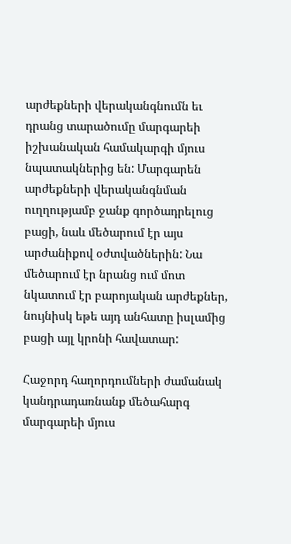արժեքների վերականգնումն եւ դրանց տարածումը մարգարեի իշխանական համակարգի մյուս նպատակներից են: Մարգարեն արժեքների վերականգնման ուղղությամբ ջանք գործադրելուց բացի, նաև մեծարում էր այս արժանիքով օժտվածներին: Նա մեծարում էր նրանց ում մոտ նկատում էր բարոյական արժեքներ, նույնիսկ եթե այդ անհատը իսլամից բացի այլ կրոնի հավատար:

Հաջորդ հաղորդումների ժամանակ կանդրադառնանք մեծահարգ մարգարեի մյուս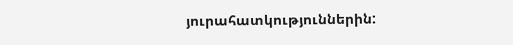յուրահատկություններին: